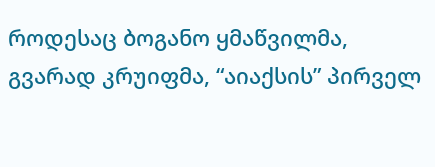როდესაც ბოგანო ყმაწვილმა, გვარად კრუიფმა, “აიაქსის” პირველ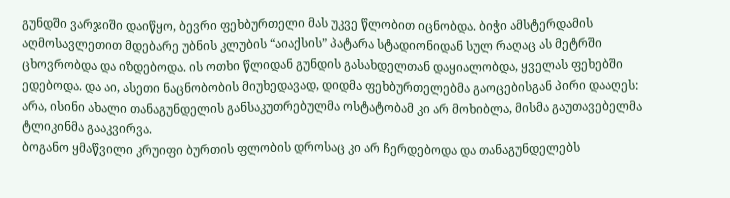გუნდში ვარჯიში დაიწყო, ბევრი ფეხბურთელი მას უკვე წლობით იცნობდა. ბიჭი ამსტერდამის აღმოსავლეთით მდებარე უბნის კლუბის “აიაქსის” პატარა სტადიონიდან სულ რაღაც ას მეტრში ცხოვრობდა და იზდებოდა. ის ოთხი წლიდან გუნდის გასახდელთან დაყიალობდა, ყველას ფეხებში ედებოდა. და აი, ასეთი ნაცნობობის მიუხედავად, დიდმა ფეხბურთელებმა გაოცებისგან პირი დააღეს: არა, ისინი ახალი თანაგუნდელის განსაკუთრებულმა ოსტატობამ კი არ მოხიბლა, მისმა გაუთავებელმა ტლიკინმა გააკვირვა.
ბოგანო ყმაწვილი კრუიფი ბურთის ფლობის დროსაც კი არ ჩერდებოდა და თანაგუნდელებს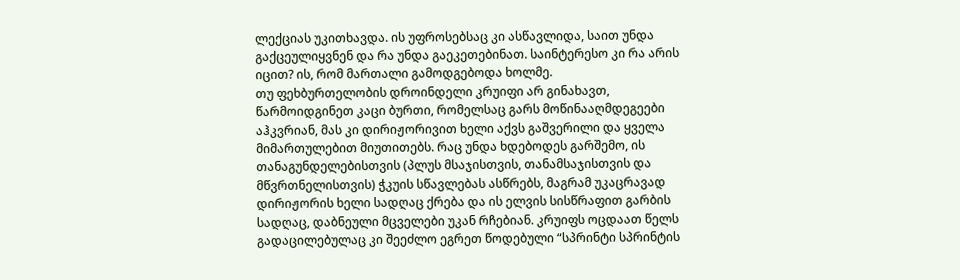ლექციას უკითხავდა. ის უფროსებსაც კი ასწავლიდა, საით უნდა გაქცეულიყვნენ და რა უნდა გაეკეთებინათ. საინტერესო კი რა არის იცით? ის, რომ მართალი გამოდგებოდა ხოლმე.
თუ ფეხბურთელობის დროინდელი კრუიფი არ გინახავთ, წარმოიდგინეთ კაცი ბურთი, რომელსაც გარს მოწინააღმდეგეები აჰკვრიან, მას კი დირიჟორივით ხელი აქვს გაშვერილი და ყველა მიმართულებით მიუთითებს. რაც უნდა ხდებოდეს გარშემო, ის თანაგუნდელებისთვის (პლუს მსაჯისთვის, თანამსაჯისთვის და მწვრთნელისთვის) ჭკუის სწავლებას ასწრებს, მაგრამ უკაცრავად დირიჟორის ხელი სადღაც ქრება და ის ელვის სისწრაფით გარბის სადღაც, დაბნეული მცველები უკან რჩებიან. კრუიფს ოცდაათ წელს გადაცილებულაც კი შეეძლო ეგრეთ წოდებული “სპრინტი სპრინტის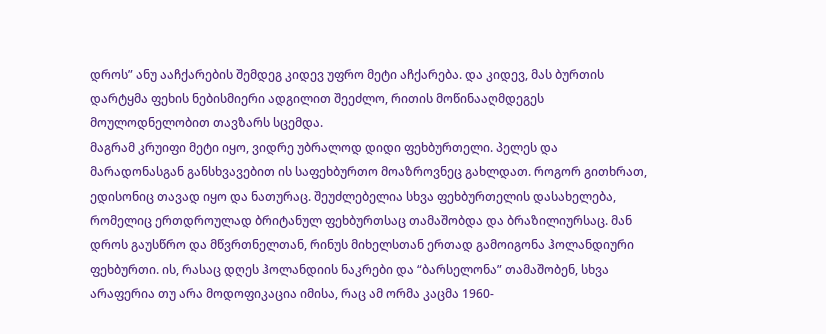დროს” ანუ ააჩქარების შემდეგ კიდევ უფრო მეტი აჩქარება. და კიდევ, მას ბურთის დარტყმა ფეხის ნებისმიერი ადგილით შეეძლო, რითის მოწინააღმდეგეს მოულოდნელობით თავზარს სცემდა.
მაგრამ კრუიფი მეტი იყო, ვიდრე უბრალოდ დიდი ფეხბურთელი. პელეს და მარადონასგან განსხვავებით ის საფეხბურთო მოაზროვნეც გახლდათ. როგორ გითხრათ, ედისონიც თავად იყო და ნათურაც. შეუძლებელია სხვა ფეხბურთელის დასახელება, რომელიც ერთდროულად ბრიტანულ ფეხბურთსაც თამაშობდა და ბრაზილიურსაც. მან დროს გაუსწრო და მწვრთნელთან, რინუს მიხელსთან ერთად გამოიგონა ჰოლანდიური ფეხბურთი. ის, რასაც დღეს ჰოლანდიის ნაკრები და “ბარსელონა” თამაშობენ, სხვა არაფერია თუ არა მოდოფიკაცია იმისა, რაც ამ ორმა კაცმა 1960-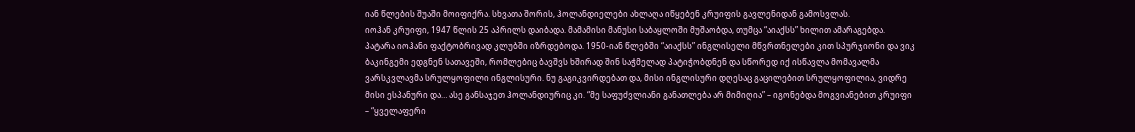იან წლების შუაში მოიფიქრა. სხვათა შორის, ჰოლანდიელები ახლაღა იწყებენ კრუიფის გავლენიდან გამოსვლას.
იოჰან კრუიფი, 1947 წლის 25 აპრილს დაიბადა. მამამისი მანუსი საბაყლოში მუშაობდა, თუმცა “აიაქსს” ხილით ამარაგებდა. პატარა იოჰანი ფაქტობრივად კლუბში იზრდებოდა. 1950-იან წლებში “აიაქსს” ინგლისელი მწვრთნელები კით სპურჯიონი და ვიკ ბაკინგემი ედგნენ სათავეში, რომლებიც ბავშვს ხშირად შინ საჭმელად პატიჭობდნენ და სწორედ იქ ისწავლა მომავალმა ვარსკვლავმა სრულყოფილი ინგლისური. ნუ გაგიკვირდებათ და, მისი ინგლისური დღესაც გაცილებით სრულყოფილია, ვიდრე მისი ესპანური და… ასე განსაჯეთ ჰოლანდიურიც კი. “მე საფუძვლიანი განათლება არ მიმიღია” – იგონებდა მოგვიანებით კრუიფი – “ყველაფერი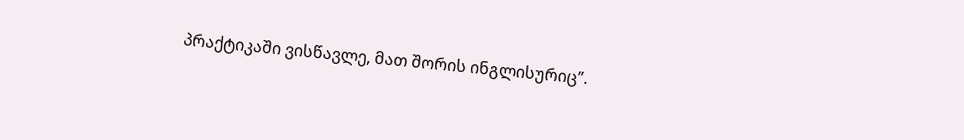პრაქტიკაში ვისწავლე, მათ შორის ინგლისურიც”.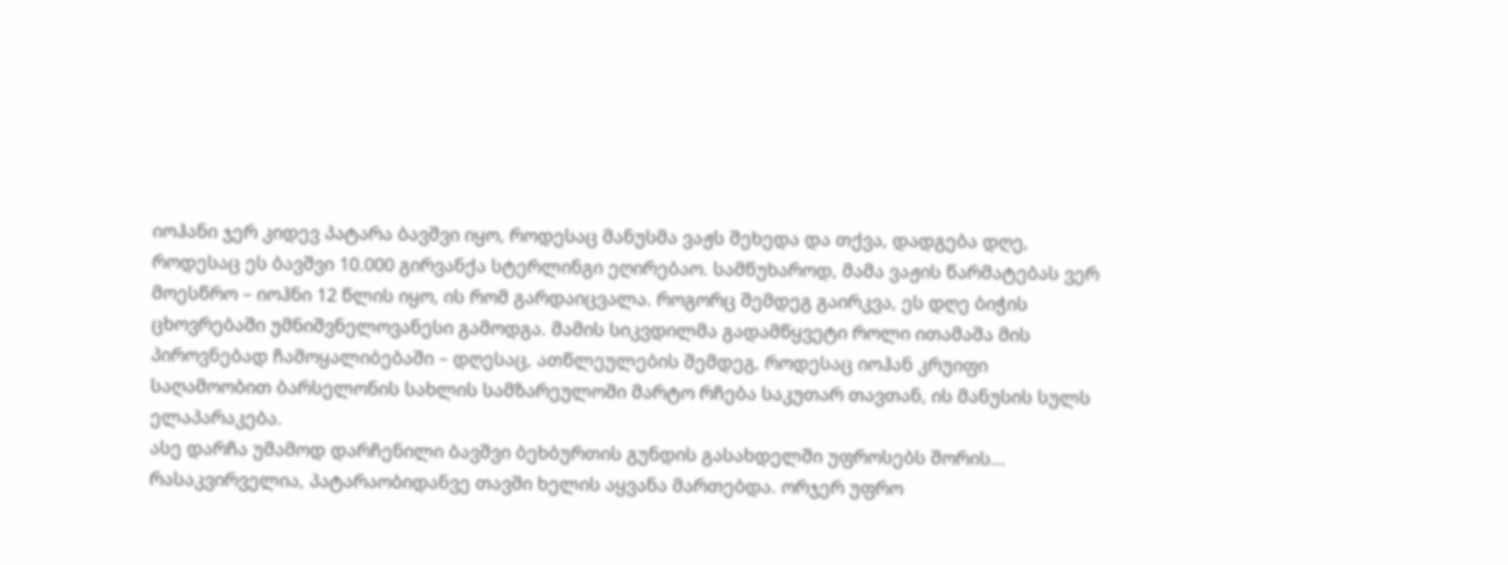იოჰანი ჯერ კიდევ პატარა ბავშვი იყო, როდესაც მანუსმა ვაჟს შეხედა და თქვა, დადგება დღე, როდესაც ეს ბავშვი 10.000 გირვანქა სტერლინგი ეღირებაო. სამწუხაროდ, მამა ვაჟის წარმატებას ვერ მოესწრო – იოჰნი 12 წლის იყო, ის რომ გარდაიცვალა. როგორც შემდეგ გაირკვა, ეს დღე ბიჭის ცხოვრებაში უმნიშვნელოვანესი გამოდგა. მამის სიკვდილმა გადამწყვეტი როლი ითამაშა მის პიროვნებად ჩამოყალიბებაში – დღესაც, ათწლეულების შემდეგ, როდესაც იოჰან კრუიფი საღამოობით ბარსელონის სახლის სამზარეულოში მარტო რჩება საკუთარ თავთან, ის მანუსის სულს ელაპარაკება.
ასე დარჩა უმამოდ დარჩენილი ბავშვი ბეხბურთის გუნდის გასახდელში უფროსებს შორის… რასაკვირველია, პატარაობიდანვე თავში ხელის აყვანა მართებდა. ორჯერ უფრო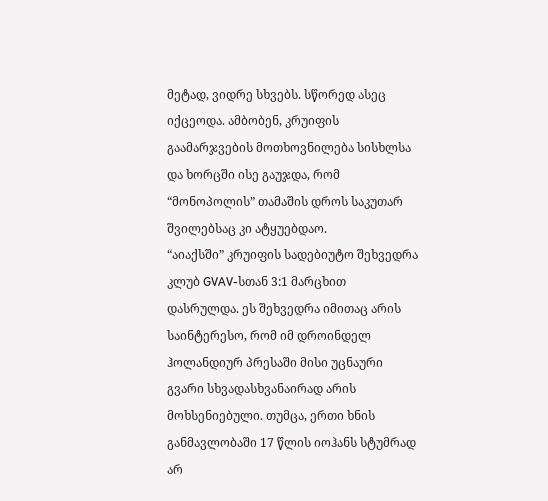მეტად, ვიდრე სხვებს. სწორედ ასეც იქცეოდა. ამბობენ, კრუიფის გაამარჯვების მოთხოვნილება სისხლსა და ხორცში ისე გაუჯდა, რომ “მონოპოლის” თამაშის დროს საკუთარ შვილებსაც კი ატყუებდაო.
“აიაქსში” კრუიფის სადებიუტო შეხვედრა კლუბ GVAV-სთან 3:1 მარცხით დასრულდა. ეს შეხვედრა იმითაც არის საინტერესო, რომ იმ დროინდელ ჰოლანდიურ პრესაში მისი უცნაური გვარი სხვადასხვანაირად არის მოხსენიებული. თუმცა, ერთი ხნის განმავლობაში 17 წლის იოჰანს სტუმრად არ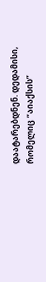დაატარებდნენ. დედამისი, რომელიც “აიაქსის”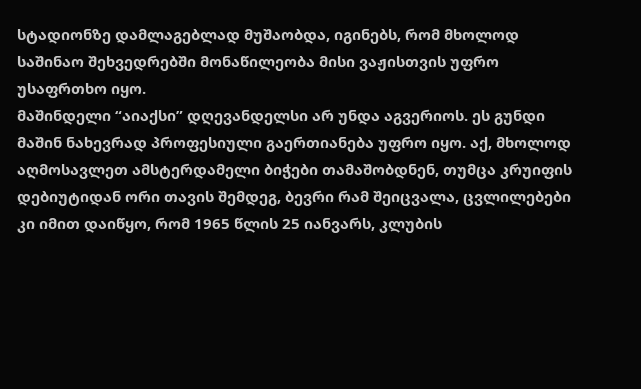სტადიონზე დამლაგებლად მუშაობდა, იგინებს, რომ მხოლოდ საშინაო შეხვედრებში მონაწილეობა მისი ვაჟისთვის უფრო უსაფრთხო იყო.
მაშინდელი “აიაქსი” დღევანდელსი არ უნდა აგვერიოს. ეს გუნდი მაშინ ნახევრად პროფესიული გაერთიანება უფრო იყო. აქ, მხოლოდ აღმოსავლეთ ამსტერდამელი ბიჭები თამაშობდნენ, თუმცა კრუიფის დებიუტიდან ორი თავის შემდეგ, ბევრი რამ შეიცვალა, ცვლილებები კი იმით დაიწყო, რომ 1965 წლის 25 იანვარს, კლუბის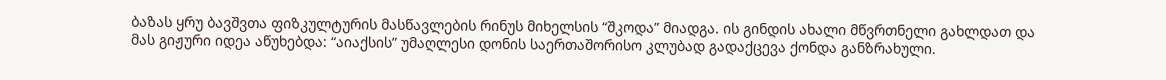ბაზას ყრუ ბავშვთა ფიზკულტურის მასწავლების რინუს მიხელსის “შკოდა” მიადგა. ის გინდის ახალი მწვრთნელი გახლდათ და მას გიჟური იდეა აწუხებდა: “აიაქსის” უმაღლესი დონის საერთაშორისო კლუბად გადაქცევა ქონდა განზრახული.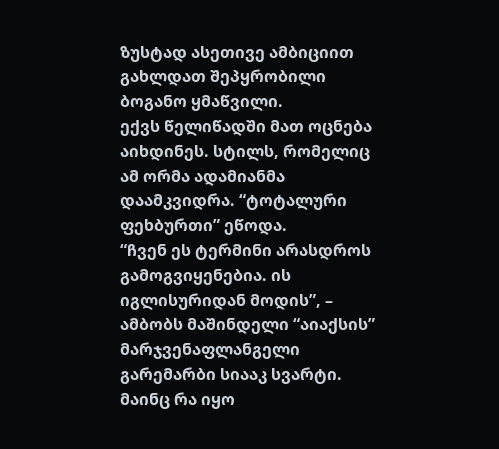ზუსტად ასეთივე ამბიციით გახლდათ შეპყრობილი ბოგანო ყმაწვილი.
ექვს წელიწადში მათ ოცნება აიხდინეს. სტილს, რომელიც ამ ორმა ადამიანმა დაამკვიდრა. “ტოტალური ფეხბურთი” ეწოდა.
“ჩვენ ეს ტერმინი არასდროს გამოგვიყენებია. ის იგლისურიდან მოდის”, – ამბობს მაშინდელი “აიაქსის” მარჯვენაფლანგელი გარემარბი სიააკ სვარტი. მაინც რა იყო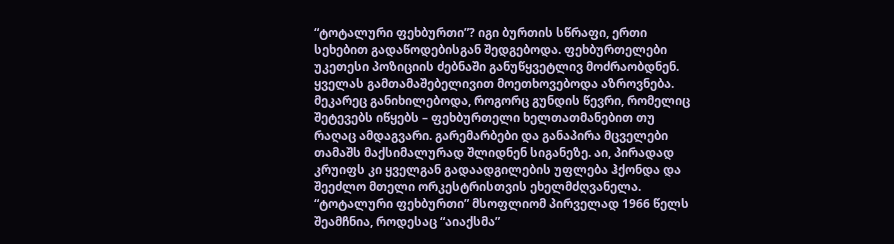“ტოტალური ფეხბურთი”? იგი ბურთის სწრაფი, ერთი სეხებით გადაწოდებისგან შედგებოდა. ფეხბურთელები უკეთესი პოზიციის ძებნაში განუწყვეტლივ მოძრაობდნენ. ყველას გამთამაშებელივით მოეთხოვებოდა აზროვნება. მეკარეც განიხილებოდა, როგორც გუნდის წევრი, რომელიც შეტევებს იწყებს – ფეხბურთელი ხელთათმანებით თუ რაღაც ამდაგვარი. გარემარბები და განაპირა მცველები თამაშს მაქსიმალურად შლიდნენ სიგანეზე. აი, პირადად კრუიფს კი ყველგან გადაადგილების უფლება ჰქონდა და შეეძლო მთელი ორკესტრისთვის ეხელმძღვანელა.
“ტოტალური ფეხბურთი” მსოფლიომ პირველად 1966 წელს შეამჩნია, როდესაც “აიაქსმა”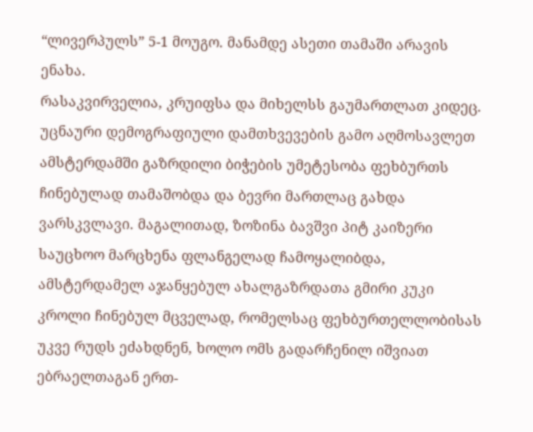“ლივერპულს” 5-1 მოუგო. მანამდე ასეთი თამაში არავის ენახა.
რასაკვირველია, კრუიფსა და მიხელსს გაუმართლათ კიდეც. უცნაური დემოგრაფიული დამთხვევების გამო აღმოსავლეთ ამსტერდამში გაზრდილი ბიჭების უმეტესობა ფეხბურთს ჩინებულად თამაშობდა და ბევრი მართლაც გახდა ვარსკვლავი. მაგალითად, ზოზინა ბავშვი პიტ კაიზერი საუცხოო მარცხენა ფლანგელად ჩამოყალიბდა, ამსტერდამელ აჯანყებულ ახალგაზრდათა გმირი კუკი კროლი ჩინებულ მცველად, რომელსაც ფეხბურთელლობისას უკვე რუდს ეძახდნენ, ხოლო ომს გადარჩენილ იშვიათ ებრაელთაგან ერთ-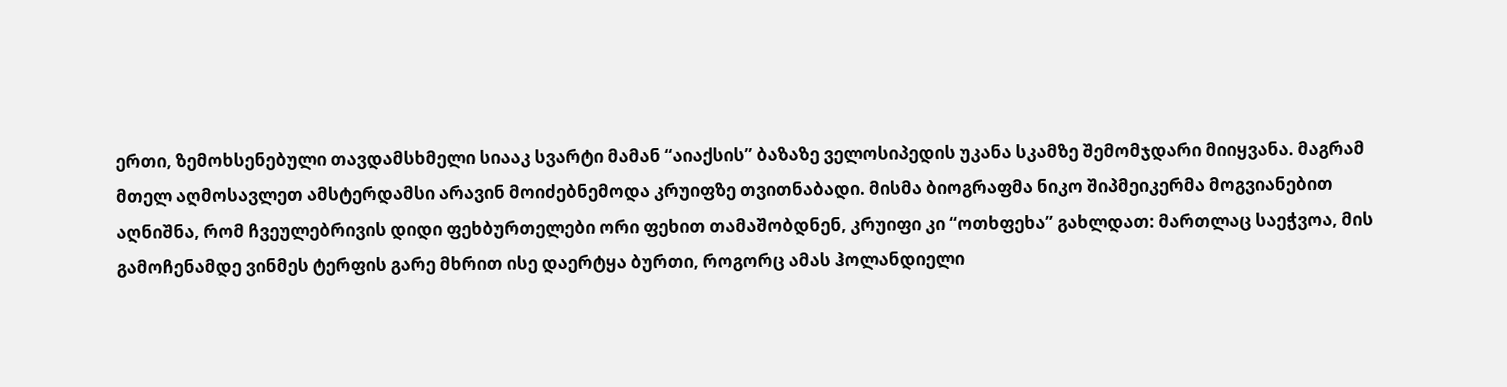ერთი, ზემოხსენებული თავდამსხმელი სიააკ სვარტი მამან “აიაქსის” ბაზაზე ველოსიპედის უკანა სკამზე შემომჯდარი მიიყვანა. მაგრამ მთელ აღმოსავლეთ ამსტერდამსი არავინ მოიძებნემოდა კრუიფზე თვითნაბადი. მისმა ბიოგრაფმა ნიკო შიპმეიკერმა მოგვიანებით აღნიშნა, რომ ჩვეულებრივის დიდი ფეხბურთელები ორი ფეხით თამაშობდნენ, კრუიფი კი “ოთხფეხა” გახლდათ: მართლაც საეჭვოა, მის გამოჩენამდე ვინმეს ტერფის გარე მხრით ისე დაერტყა ბურთი, როგორც ამას ჰოლანდიელი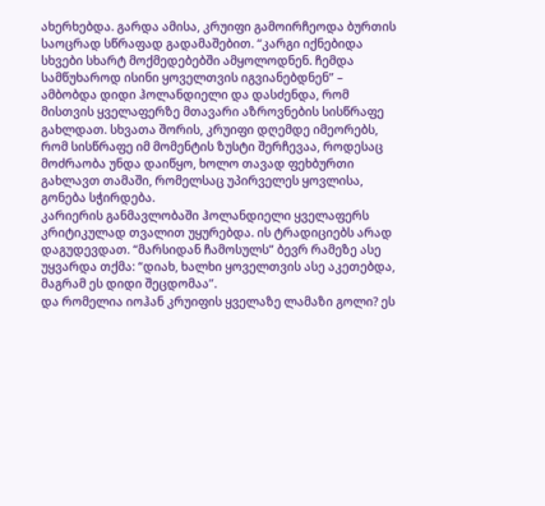ახერხებდა. გარდა ამისა, კრუიფი გამოირჩეოდა ბურთის საოცრად სწრაფად გადამაშებით. “კარგი იქნებიდა სხვები სხარტ მოქმედებებში ამყოლოდნენ. ჩემდა სამწუხაროდ ისინი ყოველთვის იგვიანებდნენ” – ამბობდა დიდი ჰოლანდიელი და დასძენდა, რომ მისთვის ყველაფერზე მთავარი აზროვნების სისწრაფე გახლდათ. სხვათა შორის, კრუიფი დღემდე იმეორებს, რომ სისწრაფე იმ მომენტის ზუსტი შერჩევაა, როდესაც მოძრაობა უნდა დაიწყო, ხოლო თავად ფეხბურთი გახლავთ თამაში, რომელსაც უპირველეს ყოვლისა, გონება სჭირდება.
კარიერის განმავლობაში ჰოლანდიელი ყველაფერს კრიტიკულად თვალით უყურებდა. ის ტრადიციებს არად დაგუდევდათ. “მარსიდან ჩამოსულს” ბევრ რამეზე ასე უყვარდა თქმა: “დიახ, ხალხი ყოველთვის ასე აკეთებდა, მაგრამ ეს დიდი შეცდომაა”.
და რომელია იოჰან კრუიფის ყველაზე ლამაზი გოლი? ეს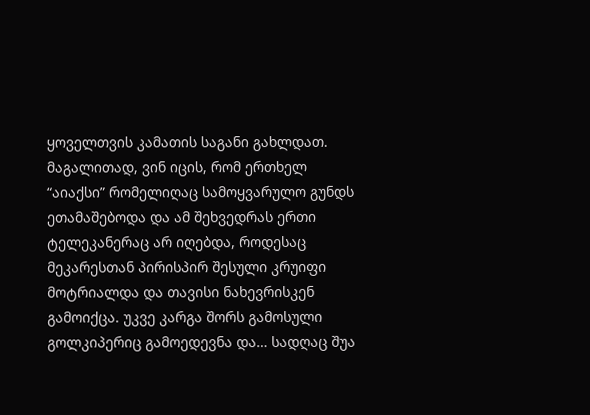ყოველთვის კამათის საგანი გახლდათ. მაგალითად, ვინ იცის, რომ ერთხელ “აიაქსი” რომელიღაც სამოყვარულო გუნდს ეთამაშებოდა და ამ შეხვედრას ერთი ტელეკანერაც არ იღებდა, როდესაც მეკარესთან პირისპირ შესული კრუიფი მოტრიალდა და თავისი ნახევრისკენ გამოიქცა. უკვე კარგა შორს გამოსული გოლკიპერიც გამოედევნა და… სადღაც შუა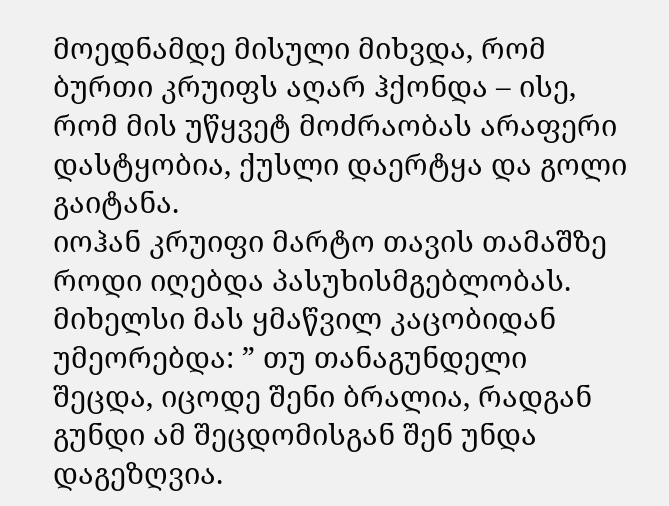მოედნამდე მისული მიხვდა, რომ ბურთი კრუიფს აღარ ჰქონდა – ისე, რომ მის უწყვეტ მოძრაობას არაფერი დასტყობია, ქუსლი დაერტყა და გოლი გაიტანა.
იოჰან კრუიფი მარტო თავის თამაშზე როდი იღებდა პასუხისმგებლობას. მიხელსი მას ყმაწვილ კაცობიდან უმეორებდა: ” თუ თანაგუნდელი შეცდა, იცოდე შენი ბრალია, რადგან გუნდი ამ შეცდომისგან შენ უნდა დაგეზღვია.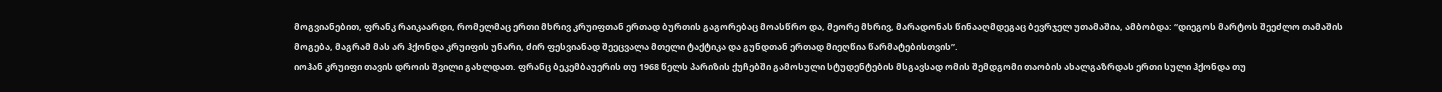მოგვიანებით, ფრანკ რაიკაარდი, რომელმაც ერთი მხრივ კრუიფთან ერთად ბურთის გაგორებაც მოასწრო და, მეორე მხრივ, მარადონას წინააღმდეგაც ბევრჯელ უთამაშია, ამბობდა: “დიეგოს მარტოს შეეძლო თამაშის მოგება, მაგრამ მას არ ჰქონდა კრუიფის უნარი, ძირ ფესვიანად შეეცვალა მთელი ტაქტიკა და გუნდთან ერთად მიეღწია წარმატებისთვის”.
იოჰან კრუიფი თავის დროის შვილი გახლდათ. ფრანც ბეკემბაუერის თუ 1968 წელს პარიზის ქუჩებში გამოსული სტუდენტების მსგავსად ომის შემდგომი თაობის ახალგაზრდას ერთი სული ჰქონდა თუ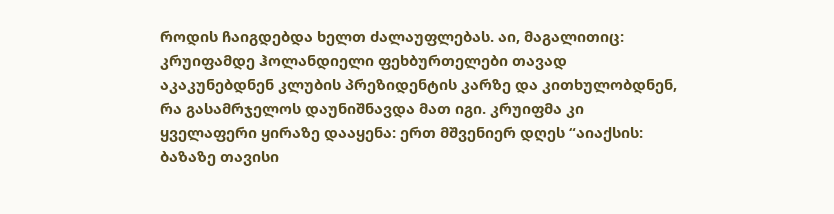როდის ჩაიგდებდა ხელთ ძალაუფლებას. აი, მაგალითიც: კრუიფამდე ჰოლანდიელი ფეხბურთელები თავად აკაკუნებდნენ კლუბის პრეზიდენტის კარზე და კითხულობდნენ, რა გასამრჯელოს დაუნიშნავდა მათ იგი. კრუიფმა კი ყველაფერი ყირაზე დააყენა: ერთ მშვენიერ დღეს “აიაქსის: ბაზაზე თავისი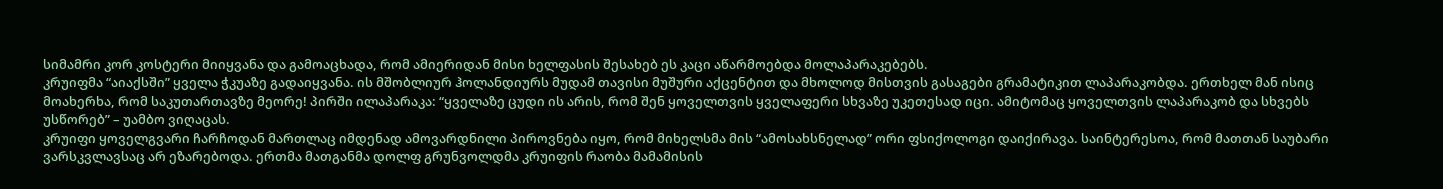სიმამრი კორ კოსტერი მიიყვანა და გამოაცხადა, რომ ამიერიდან მისი ხელფასის შესახებ ეს კაცი აწარმოებდა მოლაპარაკებებს.
კრუიფმა “აიაქსში” ყველა ჭკუაზე გადაიყვანა. ის მშობლიურ ჰოლანდიურს მუდამ თავისი მუშური აქცენტით და მხოლოდ მისთვის გასაგები გრამატიკით ლაპარაკობდა. ერთხელ მან ისიც მოახერხა, რომ საკუთართავზე მეორე! პირში ილაპარაკა: “ყველაზე ცუდი ის არის, რომ შენ ყოველთვის ყველაფერი სხვაზე უკეთესად იცი. ამიტომაც ყოველთვის ლაპარაკობ და სხვებს უსწორებ” – უამბო ვიღაცას.
კრუიფი ყოველგვარი ჩარჩოდან მართლაც იმდენად ამოვარდნილი პიროვნება იყო, რომ მიხელსმა მის “ამოსახსნელად” ორი ფსიქოლოგი დაიქირავა. საინტერესოა, რომ მათთან საუბარი ვარსკვლავსაც არ ეზარებოდა. ერთმა მათგანმა დოლფ გრუნვოლდმა კრუიფის რაობა მამამისის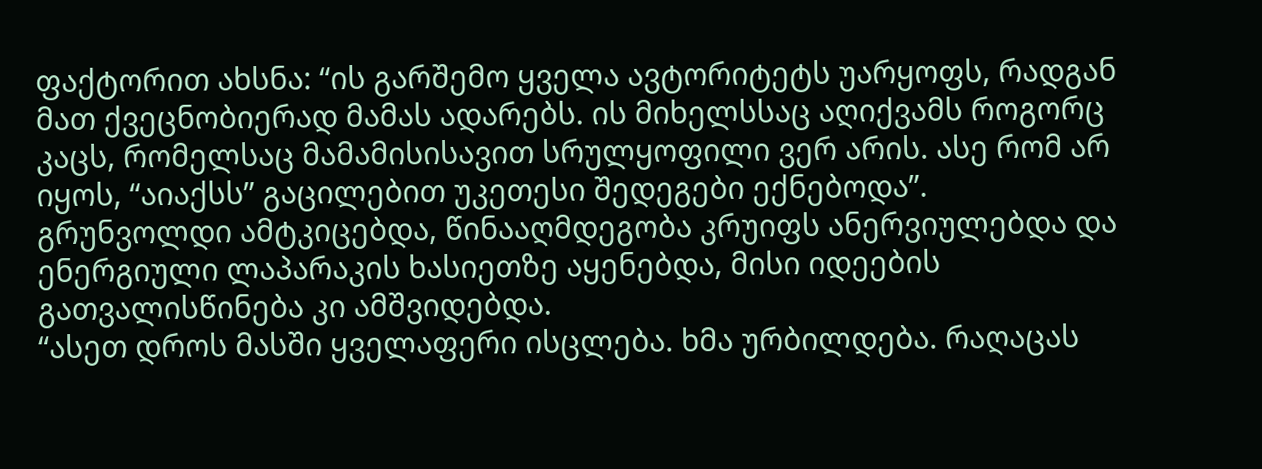ფაქტორით ახსნა: “ის გარშემო ყველა ავტორიტეტს უარყოფს, რადგან მათ ქვეცნობიერად მამას ადარებს. ის მიხელსსაც აღიქვამს როგორც კაცს, რომელსაც მამამისისავით სრულყოფილი ვერ არის. ასე რომ არ იყოს, “აიაქსს” გაცილებით უკეთესი შედეგები ექნებოდა”.
გრუნვოლდი ამტკიცებდა, წინააღმდეგობა კრუიფს ანერვიულებდა და ენერგიული ლაპარაკის ხასიეთზე აყენებდა, მისი იდეების გათვალისწინება კი ამშვიდებდა.
“ასეთ დროს მასში ყველაფერი ისცლება. ხმა ურბილდება. რაღაცას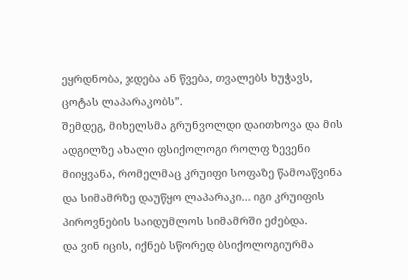ეყრდნობა, ჯდება ან წვება, თვალებს ხუჭავს, ცოტას ლაპარაკობს”.
შემდეგ, მიხელსმა გრუნვოლდი დაითხოვა და მის ადგილზე ახალი ფსიქოლოგი როლფ ზევენი მიიყვანა, რომელმაც კრუიფი სოფაზე წამოაწვინა და სიმამრზე დაუწყო ლაპარაკი… იგი კრუიფის პიროვნების საიდუმლოს სიმამრში ეძებდა.
და ვინ იცის, იქნებ სწორედ ბსიქოლოგიურმა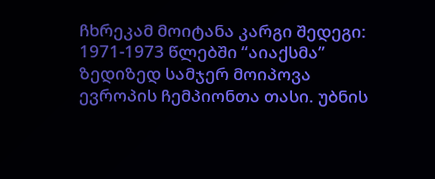ჩხრეკამ მოიტანა კარგი შედეგი: 1971-1973 წლებში “აიაქსმა” ზედიზედ სამჯერ მოიპოვა ევროპის ჩემპიონთა თასი. უბნის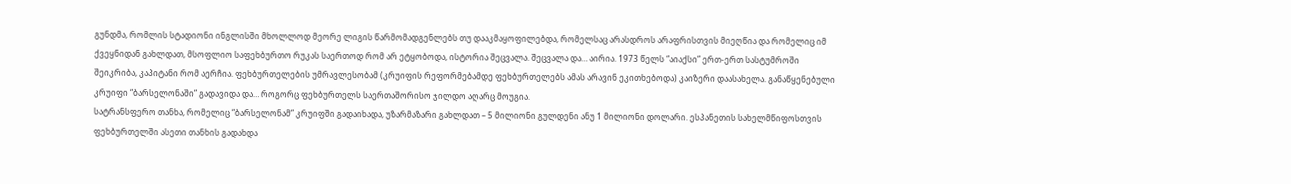გუნდმა, რომლის სტადიონი ინგლისში მხოლლოდ მეორე ლიგის წარმომადგენლებს თუ დააკმაყოფილებდა, რომელსაც არასდროს არაფრისთვის მიეღწია და რომელიც იმ ქვეყნიდან გახლდათ, მსოფლიო საფეხბურთო რუკას საერთოდ რომ არ ეტყობოდა, ისტორია შეცვალა. შეცვალა და… აირია. 1973 წელს “აიაქსი” ერთ-ერთ სასტუმროში შეიკრიბა, კაპიტანი რომ აერჩია. ფეხბურთელების უმრავლესობამ (კრუიფის რეფორმებამდე ფეხბურთელებს ამას არავინ ეკითხებოდა) კაიზერი დაასახელა. განაწყენებული კრუიფი “ბარსელონაში” გადავიდა და… როგორც ფეხბურთელს საერთაშორისო ჯილდო აღარც მოუგია.
სატრანსფერო თანხა, რომელიც “ბარსელონამ” კრუიფში გადაიხადა, უზარმაზარი გახლდათ – 5 მილიონი გულდენი ანუ 1 მილიონი დოლარი. ესპანეთის სახელმწიფოსთვის ფეხბურთელში ასეთი თანხის გადახდა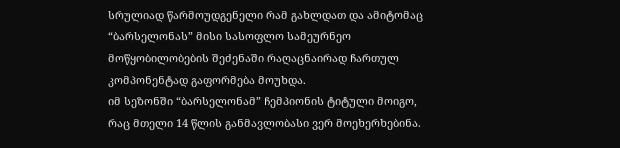სრულიად წარმოუდგენელი რამ გახლდათ და ამიტომაც “ბარსელონას” მისი სასოფლო სამეურნეო მოწყობილობების შეძენაში რაღაცნაირად ჩართულ კომპონენტად გაფორმება მოუხდა.
იმ სეზონში “ბარსელონამ” ჩემპიონის ტიტული მოიგო, რაც მთელი 14 წლის განმავლობასი ვერ მოეხერხებინა.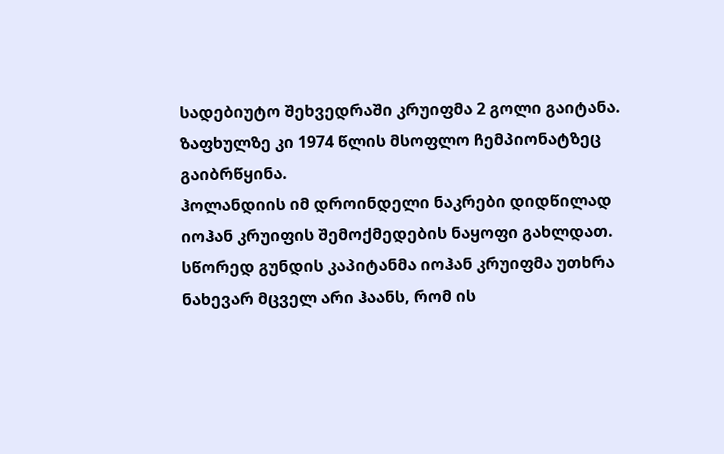სადებიუტო შეხვედრაში კრუიფმა 2 გოლი გაიტანა. ზაფხულზე კი 1974 წლის მსოფლო ჩემპიონატზეც გაიბრწყინა.
ჰოლანდიის იმ დროინდელი ნაკრები დიდწილად იოჰან კრუიფის შემოქმედების ნაყოფი გახლდათ. სწორედ გუნდის კაპიტანმა იოჰან კრუიფმა უთხრა ნახევარ მცველ არი ჰაანს, რომ ის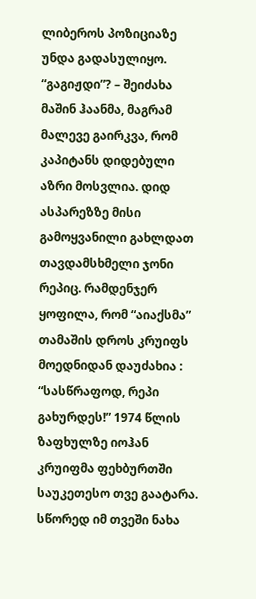ლიბეროს პოზიციაზე უნდა გადასულიყო. “გაგიჟდი”? – შეიძახა მაშინ ჰაანმა, მაგრამ მალევე გაირკვა, რომ კაპიტანს დიდებული აზრი მოსვლია. დიდ ასპარეზზე მისი გამოყვანილი გახლდათ თავდამსხმელი ჯონი რეპიც. რამდენჯერ ყოფილა, რომ “აიაქსმა” თამაშის დროს კრუიფს მოედნიდან დაუძახია : “სასწრაფოდ, რეპი გახურდეს!” 1974 წლის ზაფხულზე იოჰან კრუიფმა ფეხბურთში საუკეთესო თვე გაატარა. სწორედ იმ თვეში ნახა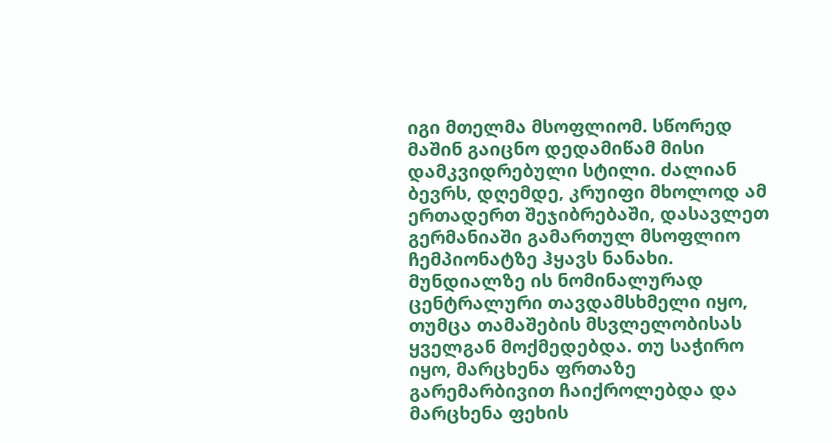იგი მთელმა მსოფლიომ. სწორედ მაშინ გაიცნო დედამიწამ მისი დამკვიდრებული სტილი. ძალიან ბევრს, დღემდე, კრუიფი მხოლოდ ამ ერთადერთ შეჯიბრებაში, დასავლეთ გერმანიაში გამართულ მსოფლიო ჩემპიონატზე ჰყავს ნანახი. მუნდიალზე ის ნომინალურად ცენტრალური თავდამსხმელი იყო, თუმცა თამაშების მსვლელობისას ყველგან მოქმედებდა. თუ საჭირო იყო, მარცხენა ფრთაზე გარემარბივით ჩაიქროლებდა და მარცხენა ფეხის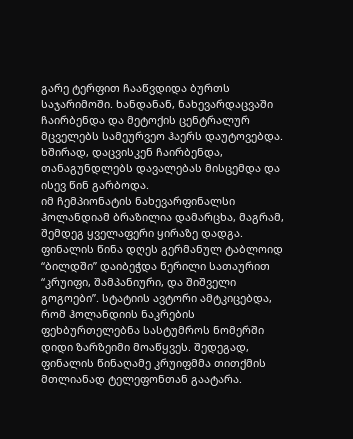გარე ტერფით ჩააწვდიდა ბურთს საჯარიმოში. ხანდანან, ნახევარდაცვაში ჩაირბენდა და მეტოქის ცენტრალურ მცველებს სამეურვეო ჰაერს დაუტოვებდა. ხშირად, დაცვისკენ ჩაირბენდა, თანაგუნდლებს დავალებას მისცემდა და ისევ წინ გარბოდა.
იმ ჩემპიონატის ნახევარფინალსი ჰოლანდიამ ბრაზილია დამარცხა, მაგრამ, შემდეგ ყველაფერი ყირაზე დადგა. ფინალის წინა დღეს გერმანულ ტაბლოიდ “ბილდში” დაიბეჭდა წერილი სათაურით “კრუიფი, შამპანიური, და შიშველი გოგოები”. სტატიის ავტორი ამტკიცებდა, რომ ჰოლანდიის ნაკრების ფეხბურთელებნა სასტუმროს ნომერში დიდი ზარზეიმი მოაწყვეს. შედეგად, ფინალის წინაღამე კრუიფმმა თითქმის მთლიანად ტელეფონთან გაატარა.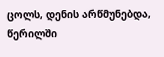ცოლს, დენის არწმუნებდა, წერილში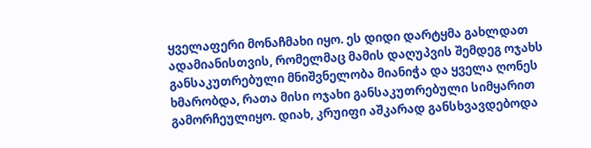ყველაფერი მონაჩმახი იყო. ეს დიდი დარტყმა გახლდათ ადამიანისთვის, რომელმაც მამის დაღუპვის შემდეგ ოჯახს განსაკუთრებული მნიშვნელობა მიანიჭა და ყველა ღონეს ხმარობდა, რათა მისი ოჯახი განსაკუთრებული სიმყარით გამორჩეულიყო. დიახ, კრუიფი აშკარად განსხვავდებოდა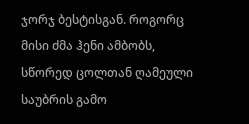ჯორჯ ბესტისგან. როგორც მისი ძმა ჰენი ამბობს, სწორედ ცოლთან ღამეული საუბრის გამო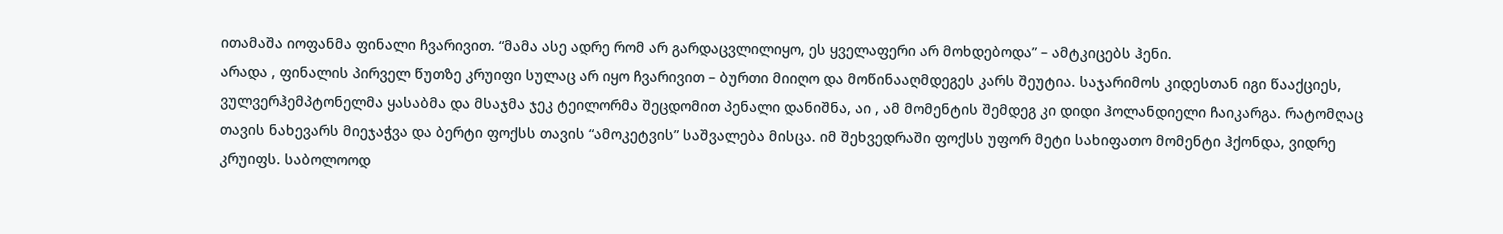ითამაშა იოფანმა ფინალი ჩვარივით. “მამა ასე ადრე რომ არ გარდაცვლილიყო, ეს ყველაფერი არ მოხდებოდა” – ამტკიცებს ჰენი.
არადა , ფინალის პირველ წუთზე კრუიფი სულაც არ იყო ჩვარივით – ბურთი მიიღო და მოწინააღმდეგეს კარს შეუტია. საჯარიმოს კიდესთან იგი წააქციეს, ვულვერჰემპტონელმა ყასაბმა და მსაჯმა ჯეკ ტეილორმა შეცდომით პენალი დანიშნა, აი , ამ მომენტის შემდეგ კი დიდი ჰოლანდიელი ჩაიკარგა. რატომღაც თავის ნახევარს მიეჯაჭვა და ბერტი ფოქსს თავის “ამოკეტვის” საშვალება მისცა. იმ შეხვედრაში ფოქსს უფორ მეტი სახიფათო მომენტი ჰქონდა, ვიდრე კრუიფს. საბოლოოდ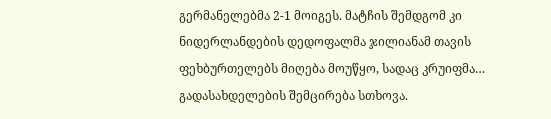გერმანელებმა 2-1 მოიგეს. მატჩის შემდგომ კი ნიდერლანდების დედოფალმა ჯილიანამ თავის ფეხბურთელებს მიღება მოუწყო, სადაც კრუიფმა… გადასახდელების შემცირება სთხოვა.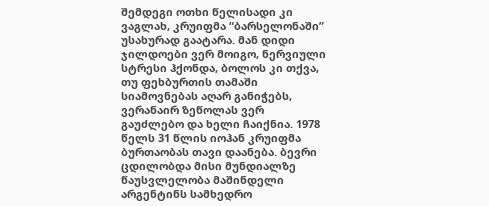შემდეგი ოთხი წელისადი კი ვაგლახ, კრუიფმა “ბარსელონაში” უსახურად გაატარა. მან დიდი ჯილდოები ვერ მოიგო, ნერვიული სტრესი ჰქონდა, ბოლოს კი თქვა, თუ ფეხბურთის თამაში სიამოვნებას აღარ განიჭებს, ვერანაირ ზეწოლას ვერ გაუძლებო და ხელი ჩაიქნია. 1978 წელს 31 წლის იოჰან კრუიფმა ბურთაობას თავი დაანება. ბევრი ცდილობდა მისი მუნდიალზე წაუსვლელობა მაშინდელი არგენტინს სამხედრო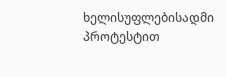ხელისუფლებისადმი პროტესტით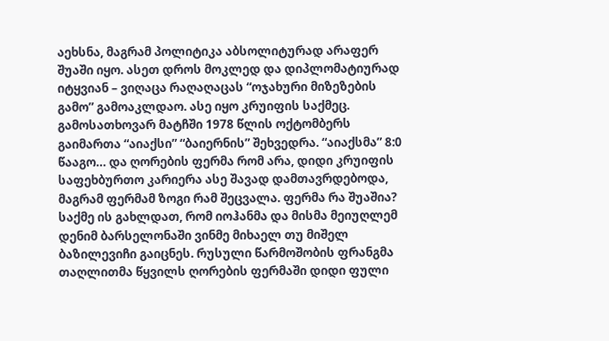აეხსნა, მაგრამ პოლიტიკა აბსოლიტურად არაფერ შუაში იყო. ასეთ დროს მოკლედ და დიპლომატიურად იტყვიან – ვიღაცა რაღაღაცას “ოჯახური მიზეზების გამო” გამოაკლდაო. ასე იყო კრუიფის საქმეც.
გამოსათხოვარ მატჩში 1978 წლის ოქტომბერს გაიმართა “აიაქსი” “ბაიერნის” შეხვედრა. “აიაქსმა” 8:0 წააგო… და ღორების ფერმა რომ არა, დიდი კრუიფის საფეხბურთო კარიერა ასე შავად დამთავრდებოდა, მაგრამ ფერმამ ზოგი რამ შეცვალა. ფერმა რა შუაშია? საქმე ის გახლდათ, რომ იოჰანმა და მისმა მეიუღლემ დენიმ ბარსელონაში ვინმე მიხაელ თუ მიშელ ბაზილევიჩი გაიცნეს. რუსული წარმოშობის ფრანგმა თაღლითმა წყვილს ღორების ფერმაში დიდი ფული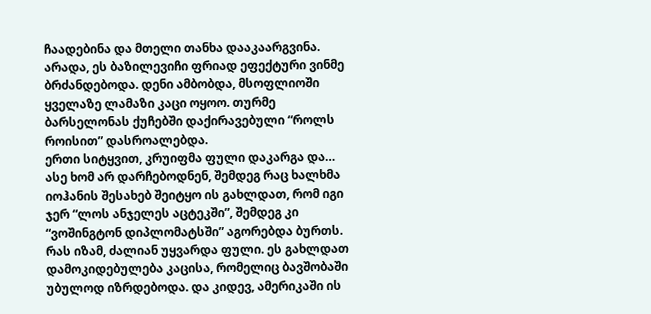ჩაადებინა და მთელი თანხა დააკაარგვინა. არადა, ეს ბაზილევიჩი ფრიად ეფექტური ვინმე ბრძანდებოდა. დენი ამბობდა, მსოფლიოში ყველაზე ლამაზი კაცი ოყოო. თურმე ბარსელონას ქუჩებში დაქირავებული “როლს როისით” დასროალებდა.
ერთი სიტყვით, კრუიფმა ფული დაკარგა და… ასე ხომ არ დარჩებოდნენ, შემდეგ რაც ხალხმა იოჰანის შესახებ შეიტყო ის გახლდათ, რომ იგი ჯერ “ლოს ანჯელეს აცტეკში”, შემდეგ კი “ვოშინგტონ დიპლომატსში” აგორებდა ბურთს. რას იზამ, ძალიან უყვარდა ფული. ეს გახლდათ დამოკიდებულება კაცისა, რომელიც ბავშობაში უბულოდ იზრდებოდა. და კიდევ, ამერიკაში ის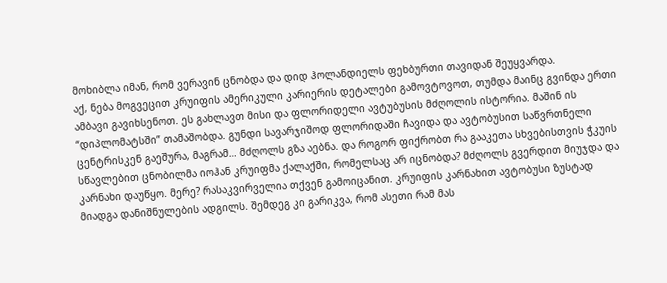მოხიბლა იმან, რომ ვერავინ ცნობდა და დიდ ჰოლანდიელს ფეხბურთი თავიდან შეუყვარდა.
აქ, ნება მოგვეცით კრუიფის ამერიკული კარიერის დეტალები გამოვტოვოთ, თუმდა მაინც გვინდა ერთი ამბავი გავიხსენოთ. ეს გახლავთ მისი და ფლორიდელი ავტუბუსის მძღოლის ისტორია. მაშინ ის “დიპლომატსში” თამაშობდა. გუნდი სავარჯიშოდ ფლორიდაში ჩავიდა და ავტობუსით საწვრთნელი ცენტრისკენ გაეშურა, მაგრამ… მძღოლს გზა აებნა. და როგორ ფიქრობთ რა გააკეთა სხვებისთვის ჭკუის სწავლებით ცნობილმა იოჰან კრუიფმა ქალაქში, რომელსაც არ იცნობდა? მძღოლს გვერდით მიუჯდა და კარნახი დაუწყო. მერე? რასაკვირველია თქვენ გამოიცანით. კრუიფის კარნახით ავტობუსი ზუსტად მიადგა დანიშნულების ადგილს. შემდეგ კი გარიკვა, რომ ასეთი რამ მას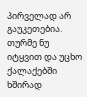პირველად არ გაუკეთებია. თურმე ნუ იტყვით და უცხო ქალაქებში ხშირად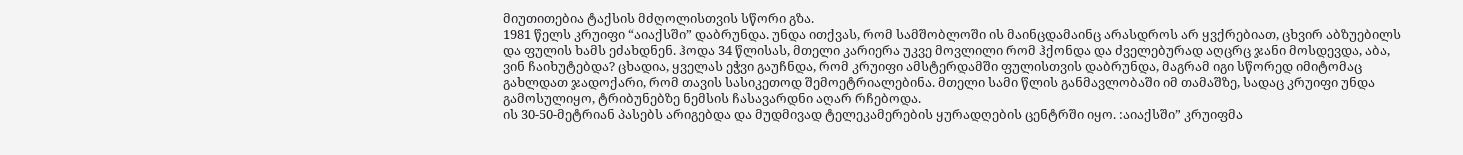მიუთითებია ტაქსის მძღოლისთვის სწორი გზა.
1981 წელს კრუიფი “აიაქსში” დაბრუნდა. უნდა ითქვას, რომ სამშობლოში ის მაინცდამაინც არასდროს არ ყვქრებიათ, ცხვირ აბზუებილს და ფულის ხამს ეძახდნენ. ჰოდა 34 წლისას, მთელი კარიერა უკვე მოვლილი რომ ჰქონდა და ძველებურად აღცრც ჯანი მოსდევდა, აბა, ვინ ჩაიხუტებდა? ცხადია, ყველას ეჭვი გაუჩნდა, რომ კრუიფი ამსტერდამში ფულისთვის დაბრუნდა, მაგრამ იგი სწორედ იმიტომაც გახლდათ ჯადოქარი, რომ თავის სასიკეთოდ შემოეტრიალებინა. მთელი სამი წლის განმავლობაში იმ თამაშზე, სადაც კრუიფი უნდა გამოსულიყო, ტრიბუნებზე ნემსის ჩასავარდნი აღარ რჩებოდა.
ის 30-50-მეტრიან პასებს არიგებდა და მუდმივად ტელეკამერების ყურადღების ცენტრში იყო. :აიაქსში” კრუიფმა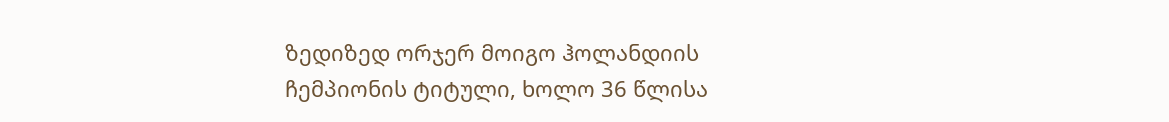ზედიზედ ორჯერ მოიგო ჰოლანდიის ჩემპიონის ტიტული, ხოლო 36 წლისა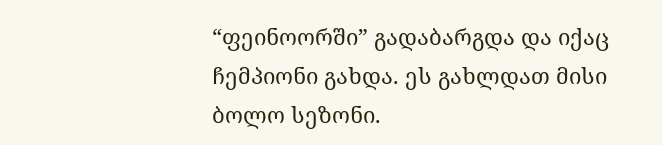“ფეინოორში” გადაბარგდა და იქაც ჩემპიონი გახდა. ეს გახლდათ მისი ბოლო სეზონი.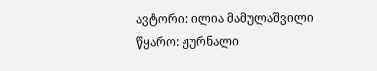ავტორი: ილია მამულაშვილი
წყარო: ჟურნალი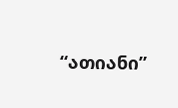“ათიანი”